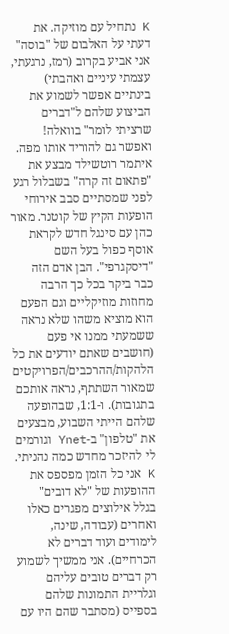K נתחיל עם מוזיקה. את דעתי על האלבום של "בוסה" אני אביע בקרוב (רמז, נרגעתי, עצמתי עיניים ואהבתי) בינתיים אפשר לשמוע את הביצוע שלהם ל"דברים שרציתי לומר" בוואלה! ואפשר גם להוריד אותו מפה. איתמר רוטשילד מבצע את "פתאום זה קרה" בשבלול רגע לפני שמסתיים סבב אירוחי הופעות הקיץ של קוטנר. מאור כהן עם סינגל חדש לקראת אוסף כפול בעל השם "דיסקגרפי". הבן אדם הזה כבר ביקר בכל כך הרבה מחוזות מוזיקליים וגם הפעם הוא מוציא משהו שלא נראה ששמעתי ממנו אי פעם (חושבים שאתם יודעים את כל הלהקות/ההרכבים/הפרויקטים שמאור השתתף, נראה אותכם בתגובות). ו-1:1, שבהופעה שלהם הייתי השבוע, מבצעים את "טלפון" ב-Ynet וגורמים לי להיזכר מחדש כמה נהניתי.
K אני כל הזמן מפספס את ההופעות של "לא דובים" בגלל אילוצים מפגרים כאלו ואחרים (עבודה, שינה, לימודים ועוד דברים לא הכרחיים). אני ממשיך לשמוע רק דברים טובים עליהם וגלריית התמונות שלהם בספייס (מסתבר שהם היו עם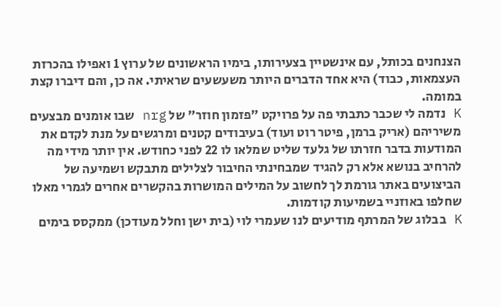הצנחנים בכותל, עם אינשטיין בצעירותו, בימיו הראשונים של ערוץ 1 ואפילו בהכרזת העצמאות, כבוד) היא אחד הדברים היותר משעשעים שראיתי. אה כן, והם דיברו קצת במומה.
K נדמה לי שכבר כתבתי פה על פרויקט "פזמון חוזר" של nrg שבו אומנים מבצעים משיריהם (אריק ברמן, פיטר רוט ועוד) בעיבודים קטנים ומרגשים על מנת לקדם את המודעות בדבר חזרתו של גלעד שליט שמלאו לו 22 לפני כחודש. אין יותר מידי מה להרחיב בנושא אלא רק להגיד שמבחינתי החיבור לצלילים מתבקש ושמיעה של הביצועים באתר גורמת לך לחשוב על המילים המושרות בהקשרים אחרים לגמרי מאלו שחלפו באוזניי בשמיעות קודמות.
K בבלוג של המרתף מודיעים לנו שעמרי לוי (בית ישן וחלל מעודכן) ממקסס בימים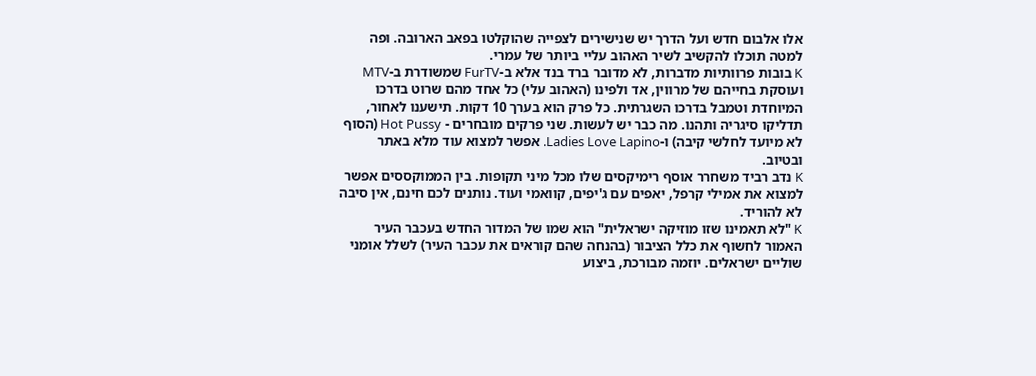אלו אלבום חדש ועל הדרך יש שנישירים לצפייה שהוקלטו בפאב הארובה. ופה למטה תוכלו להקשיב לשיר האהוב עליי ביותר של עמרי.
K בובות פרוותיות מדברות, לא מדובר ברד בנד אלא ב-FurTV שמשודרת ב-MTV ועוסקת בחייהם של מרווין, אד ולפינו (האהוב עלי) כל אחד מהם שרוט בדרכו המיוחדת וטמבל בדרכו השגרתית. כל פרק הוא בערך 10 דקות. תישענו לאחור, תדליקו סיגריה ותהנו. מה כבר יש לעשות. שני פרקים מובחרים - Hot Pussy (הסוף לא מיועד לחלשי קיבה) ו-Ladies Love Lapino. אפשר למצוא עוד מלא באתר ובטיוב.
K נדב רביד משחרר אוסף רימיקסים שלו מכל מיני תקופות. בין הממוקססים אפשר למצוא את אמילי קרפל, יאפים עם ג'יפים, קוואמי ועוד. נותנים לכם חינם, אין סיבה לא להוריד.
K "לא תאמינו שזו מוזיקה ישראלית" הוא שמו של המדור החדש בעכבר העיר האמור לחשוף את כלל הציבור (בהנחה שהם קוראים את עכבר העיר) לשלל אומני שוליים ישראלים. יוזמה מבורכת, ביצוע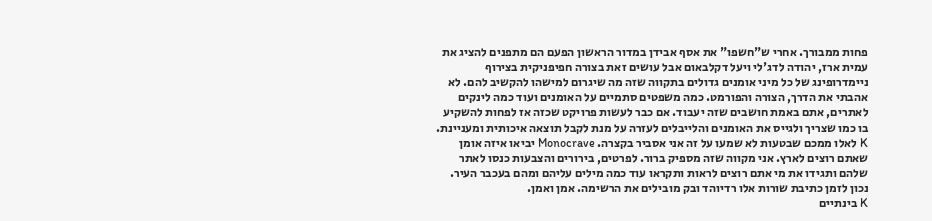פחות ממבורך. אחרי ש"חשפו" את אסף אבידן במדור הראשון הפעם הם מתפנים להציג את עמית ארז, יהודה לדג'לי ויעל דקלבאום אבל עושים זאת בצורה חפיפניקית בצירוף ניימדרופינג של כל מיני אומנים גדולים בתקווה שזה מה שיגרום למישהו להקשיב להם. לא אהבתי את הדרך, הצורה והפורמט. כמה משפטים סתמיים על האומנים ועוד כמה לינקים לאתרים, אתם באמת חושבים שזה יעבוד. אם כבר לעשות פרויקט שכזה אז לפחות להשקיע בו כמו שצריך ולגייס את האומנים והלייבלים לעזרה על מנת לקבל תוצאה איכותית ומעניינת.
K לאלו ממכם שבטעות לא שמעו על זה אני אסביר בקצרה. Monocrave יביאו איזה אומן שאתם רוצים לארץ. אני מקווה שזה מספיק ברור. לפרטים, בירורים והצבעות כנסו לאתר שלהם ותגידו את מי אתם רוצים לראות ותקראו עוד כמה מילים עליהם ומהם בעכבר העיר. נכון לזמן כתיבת שורות אלו רדיוהד ובק מובילים את הרשימה. אמן ואמן.
K בינתיים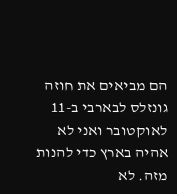הם מביאים את חוזה גונזלס לבארבי ב-11 לאוקטובר ואני לא אהיה בארץ כדי להנות מזה. לא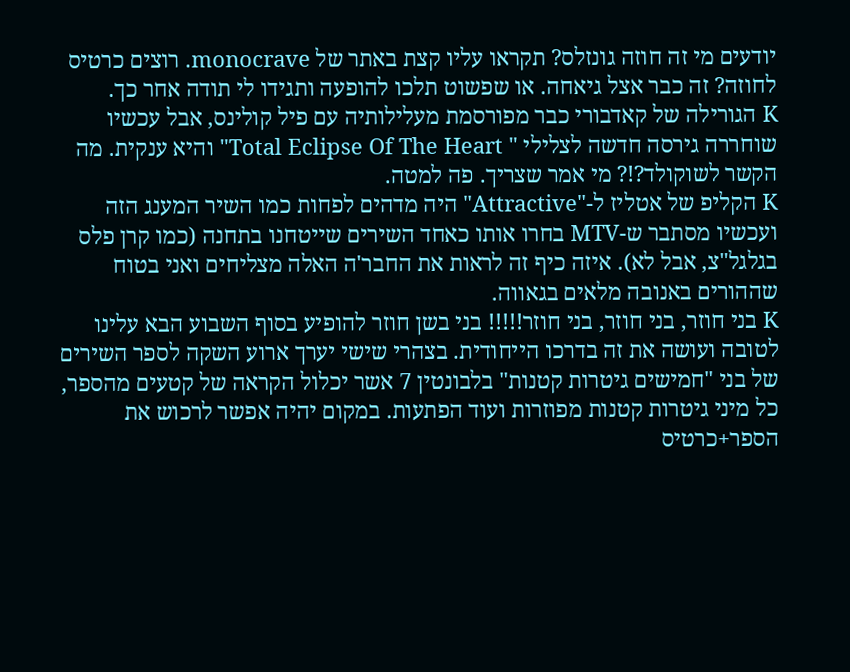יודעים מי זה חוזה גונזלס? תקראו עליו קצת באתר של monocrave. רוצים כרטיס לחוזה? זה כבר אצל גיאחה. או שפשוט תלכו להופעה ותגידו לי תודה אחר כך.
K הגורילה של קאדבורי כבר מפורסמת מעלילותיה עם פיל קולינס, אבל עכשיו שוחררה גירסה חדשה לצלילי " Total Eclipse Of The Heart" והיא ענקית. מה הקשר לשוקולד?!? מי אמר שצריך. פה למטה.
K הקליפ של אטליז ל-"Attractive" היה מדהים לפחות כמו השיר המענג הזה ועכשיו מסתבר ש-MTV בחרו אותו כאחד השירים שייטחנו בתחנה (כמו קרן פלס בגלגל"צ, אבל לא). איזה כיף זה לראות את החבר'ה האלה מצליחים ואני בטוח שההורים באנובה מלאים בגאווה.
K בני חוזר, בני חוזר, בני חוזר!!!!! בני בשן חוזר להופיע בסוף השבוע הבא עלינו לטובה ועושה את זה בדרכו הייחודית. בצהרי שישי יערך ארוע השקה לספר השירים של בני "חמישים גיטרות קטנות" בלבונטין 7 אשר יכלול הקראה של קטעים מהספר, כל מיני גיטרות קטנות מפוזרות ועוד הפתעות. במקום יהיה אפשר לרכוש את הספר+כרטיס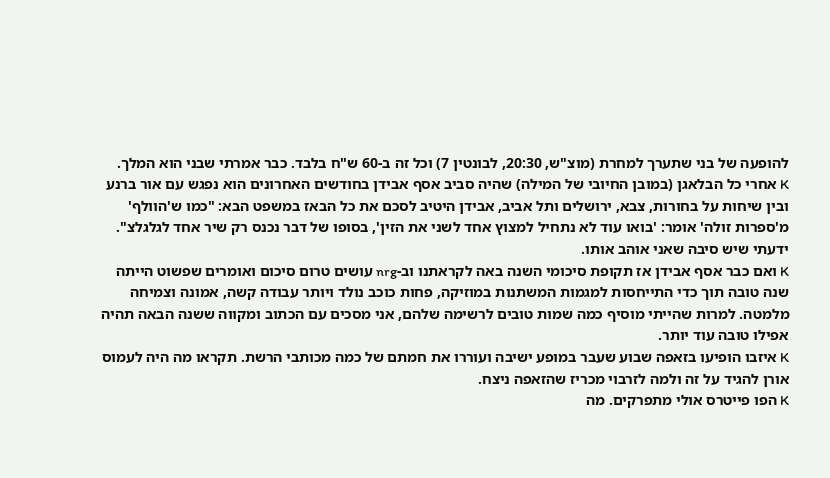להופעה של בני שתערך למחרת (מוצ"ש, 20:30, לבונטין 7) וכל זה ב-60 ש"ח בלבד. כבר אמרתי שבני הוא המלך.
K אחרי כל הבלאגן (במובן החיובי של המילה) שהיה סביב אסף אבידן בחודשים האחרונים הוא נפגש עם אור ברנע ובין שיחות על בחורות, צבא, ירושלים ותל אביב, אבידן היטיב לסכם את כל הבאז במשפט הבא: "כמו ש'הוולף' מ'ספרות זולה' אומר: 'בואו עוד לא נתחיל למצוץ אחד לשני את הזין', בסופו של דבר נכנס רק שיר אחד לגלגלצ". ידעתי שיש סיבה שאני אוהב אותו.
K ואם כבר אסף אבידן אז תקופת סיכומי השנה באה לקראתנו וב-nrg עושים טרום סיכום ואומרים שפשוט הייתה שנה טובה תוך כדי התייחסות למגמות המשתנות במוזיקה, פחות כוכב נולד ויותר עבודה קשה, אמונה וצמיחה מלמטה. למרות שהייתי מוסיף כמה שמות טובים לרשימה שלהם, אני מסכים עם הכתוב ומקווה ששנה הבאה תהיה אפילו טובה עוד יותר.
K איזבו הופיעו בזאפה שבוע שעבר במופע ישיבה ועוררו את חמתם של כמה מכותבי הרשת. תקראו מה היה לעמוס אורן להגיד על זה ולמה לזרבוי מכריז שהזאפה ניצח.
K הפו פייטרס אולי מתפרקים. מה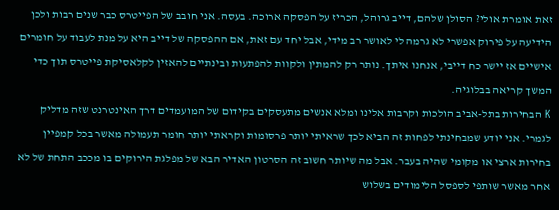זאת אומרת אולי? הסולן שלהם, דייב גרוהל, הכריז על הפסקה ארוכה. בעסה. אני חובב של הפייטרס כבר שנים רבות ולכן הידיעה על פירוק אפשרי לא גרמה לי לאושר רב מידי, אבל יחד עם זאת, אם ההפסקה של דייב היא על מנת לעבוד על חומרים אישיים אז יישר כח דייבי, אנחנו איתך. נותר רק להמתין ולקוות להפתעות ובינתיים להאזין לקלאסיקת פייטרס תוך כדי המשך קריאה בבלוגיה.
K הבחירות בתל-אביב הולכות וקרבות אלינו ומלא אנשים מתעסקים בקידום של המועמדים דרך האינטרנט שזה מדליק לגמרי. אני יודע שמבחינתי לפחות זה הביא לכך שראיתי יותר פרסומות וקראתי יותר חומר תעמולה מאשר בכל קמפיין בחירות ארצי או מקומי שהיה בעבר. אבל מה שיותר חשוב זה הסרטון האדיר הבא של מפלגת הירוקים בו מככב התחת של לא אחר מאשר שותפי לספסל הלימודים בשלוש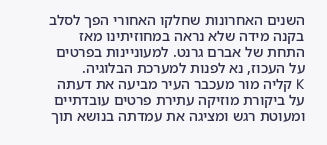השנים האחרונות שחלקו האחורי הפך לסלב בקנה מידה שלא נראה במחוזיתינו מאז התחת של אברם גרנט. למעוניינות בפרטים על העכוז, נא לפנות למערכת הבלוגיה.
K קליה מור מעכבר העיר מביעה את דעתה על ביקורת מוזיקה עתירת פרטים עובדתיים ומעוטת רגש ומציגה את עמדתה בנושא תוך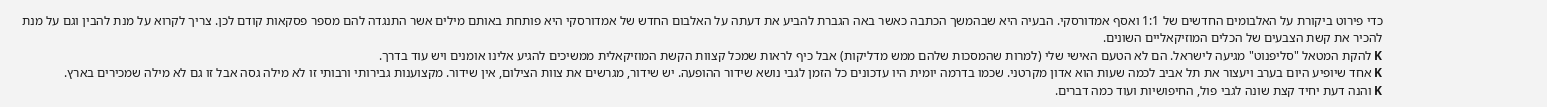כדי פירוט ביקורת על האלבומים החדשים של 1:1 ואסף אמדורסקי. הבעיה היא שבהמשך הכתבה כאשר באה הגברת להביע את דעתה על האלבום החדש של אמדורסקי היא פותחת באותם מילים אשר התנגדה להם מספר פסקאות קודם לכן. צריך לקרוא על מנת להבין וגם על מנת להכיר את קשת הצבעים של הכלים המוזיקאליים השונים.
K להקת המטאל "סליפנוט" מגיעה לישראל. הם לא הטעם האישי שלי (למרות שהמסכות שלהם ממש מדליקות) אבל כיף לראות שמכל קצוות הקשת המוזיקאלית ממשיכים להגיע אלינו אומנים ויש עוד בדרך.
K אחד שיופיע היום בערב ויעצור את תל אביב לכמה שעות הוא אדון מקרטני. שכמו בדרמה יומית היו עדכונים כל הזמן לגבי נושא שידור ההופעה. יש שידור, מגרשים את צוות הצילום, אין שידור. מקצוענות גבירותי ורבותי זו לא מילה גסה אבל זו גם לא מילה שמכירים בארץ.
K והנה דעת יחיד קצת שונה לגבי פול, החיפושיות ועוד כמה דברים.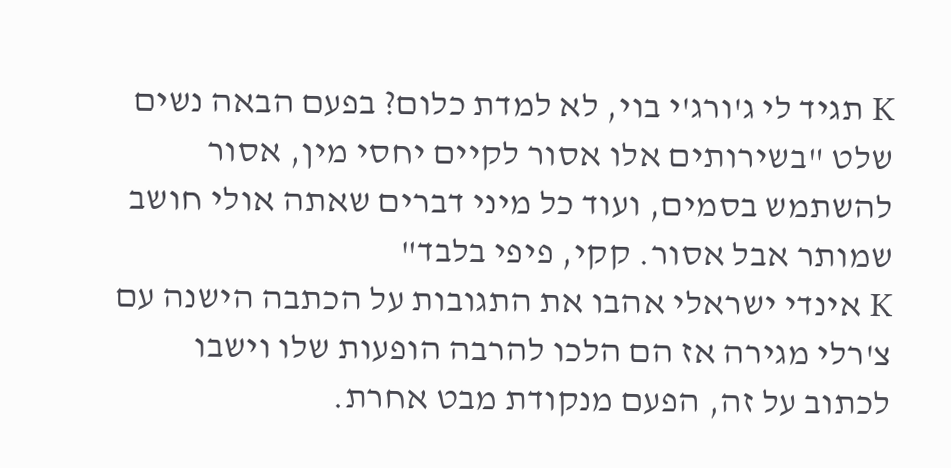K תגיד לי ג'ורג'י בוי, לא למדת כלום? בפעם הבאה נשים שלט "בשירותים אלו אסור לקיים יחסי מין, אסור להשתמש בסמים, ועוד כל מיני דברים שאתה אולי חושב שמותר אבל אסור. קקי, פיפי בלבד"
K אינדי ישראלי אהבו את התגובות על הכתבה הישנה עם צ'רלי מגירה אז הם הלכו להרבה הופעות שלו וישבו לכתוב על זה, הפעם מנקודת מבט אחרת.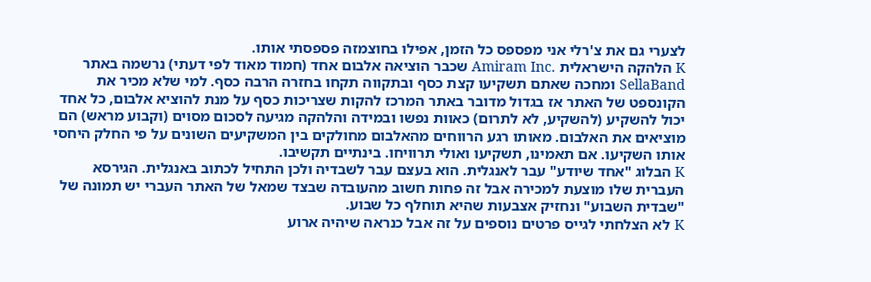לצערי גם את צ'רלי אני מפספס כל הזמן, אפילו בחוצמזה פספסתי אותו.
K הלהקה הישראלית .Amiram Inc שכבר הוציאה אלבום אחד (חמוד מאוד לפי דעתי) נרשמה באתר SellaBand ומחכה שאתם תשקיעו קצת כסף ובתקווה תקחו בחזרה הרבה כסף. למי שלא מכיר את הקונספט של האתר אז בגדול מדובר באתר המרכז להקות שצריכות כסף על מנת להוציא אלבום, כל אחד יכול להשקיע (להשקיע, לא לתרום) כאוות נפשו ובמידה והלהקה מגיעה לסכום מסוים (וקבוע מראש) הם מוציאים את האלבום. מאותו רגע הרווחים מהאלבום מחולקים בין המשקיעים השונים על פי החלק היחסי אותו השקיעו. אם תאמינו, תשקיעו ואולי תרוויחו. בינתיים תקשיבו.
K הבלוג "אחד שיודע" עבר לאנגלית. הוא בעצם עבר לשבדיה ולכן התחיל לכתוב באנגלית. הגירסא העברית שלו מוצעת למכירה אבל זה פחות חשוב מהעובדה שבצד שמאל של האתר העברי יש תמונה של "שבדית השבוע" ונחזיק אצבעות שהיא תוחלף כל שבוע.
K לא הצלחתי לגייס פרטים נוספים על זה אבל כנראה שיהיה ארוע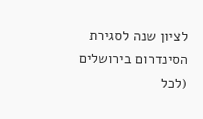לציון שנה לסגירת הסינדרום בירושלים (לכל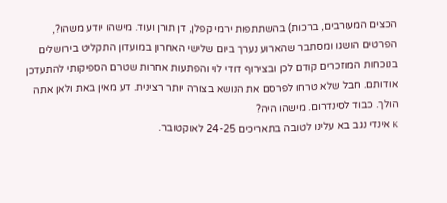הכצים המעורבים, ברכות) בהשתתפות ירמי קפלן, דן תורן ועוד. מישהו יודע משהו?, הפרטים הושגו ומסתבר שהארוע נערך ביום שלישי האחרון במועדון התקליט בירושלים בנוכחות המוזכרים קודם לכן ובצירוף דודי לוי והפתעות אחרות שטרם הספיקותי להתעדכן אודותם. חבל שלא טרחו לפרסם את הנושא בצורה יותר רצינית. דע מאין באת ולאן אתה הולך. כבוד לסינדרום. מישהו היה?
K אינדי נגב בא עלינו לטובה בתאריכים 24-25 לאוקטובר.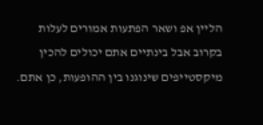הליין אפ ושאר הפתעות אמורים לעלות בקרוב אבל בינתיים אתם יכולים להכין מיקסטייפים שינוגנו בין ההופעות, כן אתם.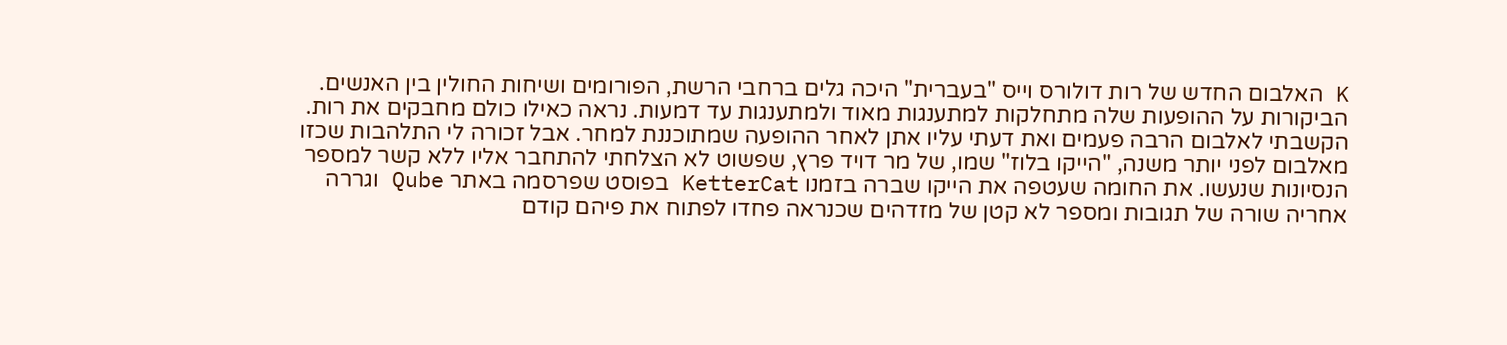K האלבום החדש של רות דולורס וייס "בעברית" היכה גלים ברחבי הרשת, הפורומים ושיחות החולין בין האנשים. הביקורות על ההופעות שלה מתחלקות למתענגות מאוד ולמתענגות עד דמעות. נראה כאילו כולם מחבקים את רות. הקשבתי לאלבום הרבה פעמים ואת דעתי עליו אתן לאחר ההופעה שמתוכננת למחר. אבל זכורה לי התלהבות שכזו מאלבום לפני יותר משנה, "הייקו בלוז" שמו, של מר דויד פרץ, שפשוט לא הצלחתי להתחבר אליו ללא קשר למספר הנסיונות שנעשו. את החומה שעטפה את הייקו שברה בזמנו KetterCat בפוסט שפרסמה באתר Qube וגררה אחריה שורה של תגובות ומספר לא קטן של מזדהים שכנראה פחדו לפתוח את פיהם קודם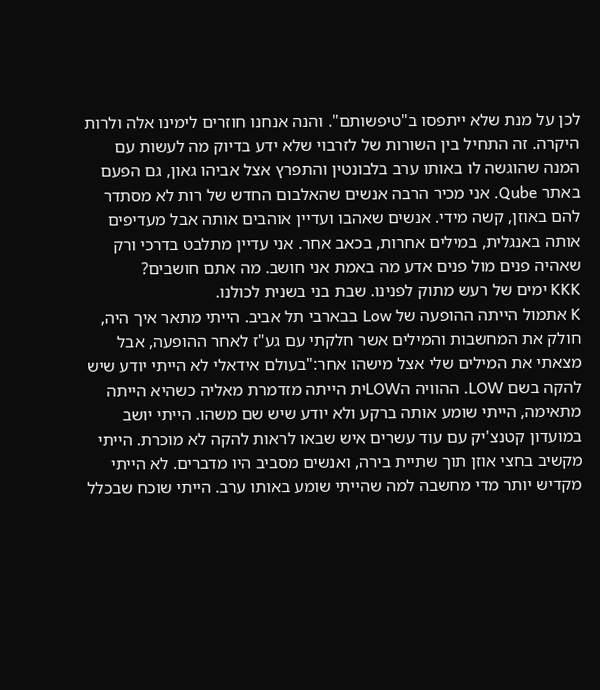לכן על מנת שלא ייתפסו ב"טיפשותם". והנה אנחנו חוזרים לימינו אלה ולרות היקרה. זה התחיל בין השורות של לזרבוי שלא ידע בדיוק מה לעשות עם המנה שהוגשה לו באותו ערב בלבונטין והתפרץ אצל אביהו גאון, גם הפעם באתר Qube. אני מכיר הרבה אנשים שהאלבום החדש של רות לא מסתדר להם באוזן, קשה מידי. אנשים שאהבו ועדיין אוהבים אותה אבל מעדיפים אותה באנגלית, במילים אחרות, בכאב אחר. אני עדיין מתלבט בדרכי ורק שאהיה פנים מול פנים אדע מה באמת אני חושב. מה אתם חושבים?
KKK ימים של רעש מתוק לפנינו. שבת בני בשנית לכולנו.
K אתמול הייתה ההופעה של Low בבארבי תל אביב. הייתי מתאר איך היה, חולק את המחשבות והמילים אשר חלקתי עם גע"ז לאחר ההופעה, אבל מצאתי את המילים שלי אצל מישהו אחר:"בעולם אידאלי לא הייתי יודע שיש להקה בשם LOW. ההוויה הLOWית הייתה מזדמרת מאליה כשהיא הייתה מתאימה, הייתי שומע אותה ברקע ולא יודע שיש שם משהו. הייתי יושב במועדון קטנצ'יק עם עוד עשרים איש שבאו לראות להקה לא מוכרת. הייתי מקשיב בחצי אוזן תוך שתיית בירה, ואנשים מסביב היו מדברים. לא הייתי מקדיש יותר מדי מחשבה למה שהייתי שומע באותו ערב. הייתי שוכח שבכלל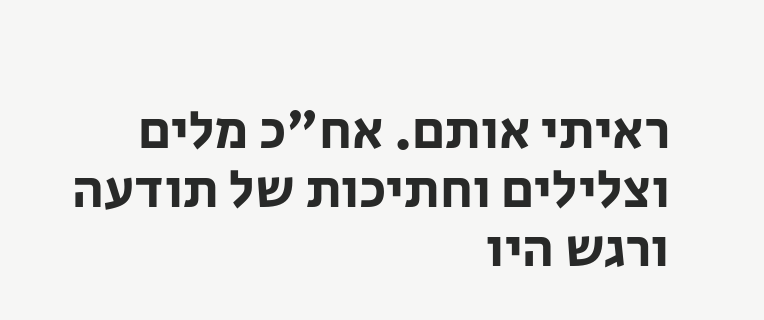ראיתי אותם. אח"כ מלים וצלילים וחתיכות של תודעה ורגש היו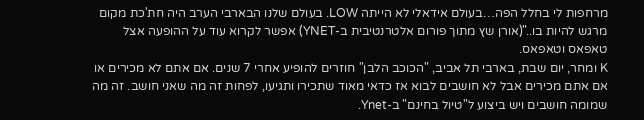מרחפות לי בחלל הפה…בעולם אידאלי לא הייתה LOW. בעולם שלנו הבארבי הערב היה חת'כת מקום מרגש להיות בו.."(אורן שץ מתוך פורום אלטרנטיבית ב-YNET) אפשר לקרוא עוד על ההופעה אצל טאפאס וטאפאס.
K ומחר, יום שבת, בארבי תל אביב, "הכוכב הלבן" חוזרים להופיע אחרי 7 שנים. אם אתם לא מכירים או אם אתם מכירים אבל לא חושבים לבוא אז כדאי מאוד שתכירו ותגיעו, לפחות זה מה שאני חושב. זה מה שמומה חושבים ויש ביצוע ל"טיול בחינם" ב-Ynet.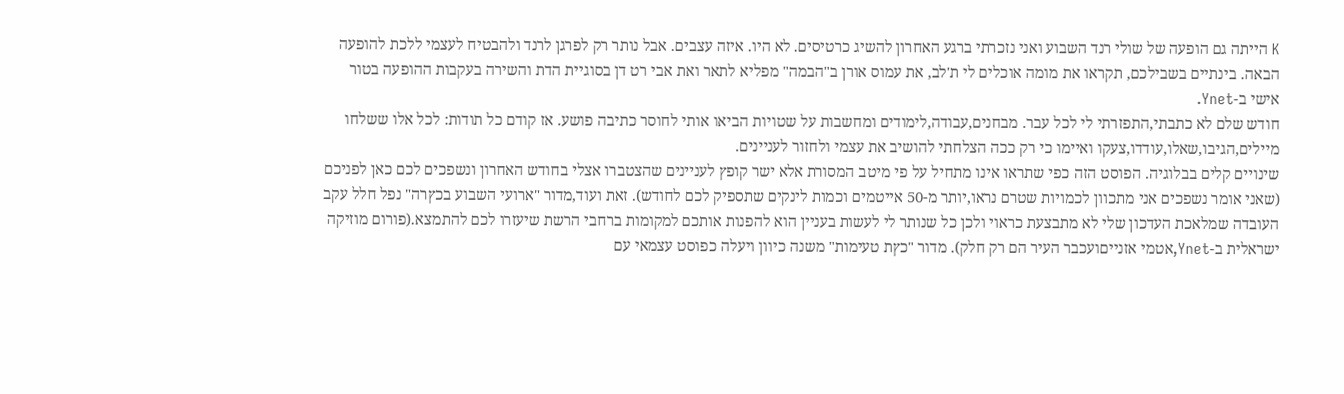K הייתה גם הופעה של שולי רנד השבוע ואני נזכרתי ברגע האחרון להשיג כרטיסים. לא היו. איזה עצבים. אבל נותר רק לפרגן לרנד ולהבטיח לעצמי ללכת להופעה הבאה. בינתיים בשבילכם, תקראו את מומה אוכלים לי ת'לב, את עמוס אורן ב"הבמה" מפליא לתאר ואת אבי רט דן בסוגיית הדת והשירה בעקבות ההופעה בטור אישי ב-Ynet.
חודש שלם לא כתבתי,התפזרתי לי לכל עבר. מבחנים,עבודה,לימודים ומחשבות על שטויות הביאו אותי לחוסר כתיבה פושע. אז קודם כל תודות: לכל אלו ששלחו מיילים,הגיבו,שאלו,עודדו,צעקו ואיימו כי רק ככה הצלחתי להושיב את עצמי ולחזור לעניינים.
שינויים קלים בבלוגיה. הפוסט הזה כפי שתראו אינו מתחיל על פי מיטב המסורת אלא ישר קופץ לעניינים שהצטברו אצלי בחודש האחרון ונשפכים לכם כאן לפניכם (שאני אומר נשפכים אני מתכוון לכמויות שטרם נראו,יותר מ-50 אייטמים וכמות לינקים שתספיק לכם לחודש). זאת ועוד,מדור "ארועי השבוע בכץרה" נפל חלל עקב העובדה שמלאכת העדכון שלי לא מתבצעת כראוי ולכן כל שנותר לי לעשות בעניין הוא להפנות אותכם למקומות ברחבי הרשת שיעזרו לכם להתמצא.(פורום מוזיקה ישראלית ב-Ynet,אטמי אזנייםועכבר העיר הם רק חלק). מדור "כץת טעימות" משנה כיוון ויעלה כפוסט עצמאי עם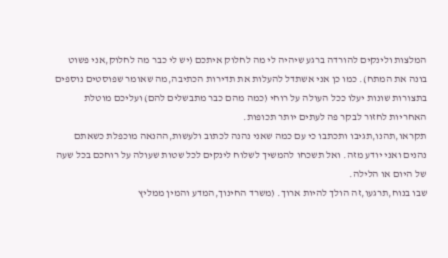המלצות ולינקים להורדה ברגע שיהיה לי מה לחלוק איתכם (יש לי כבר מה לחלוק,אני פשוט בונה את המתח). כמו כן אני אשתדל להעלות את תדירות הכתיבה,מה שאומר שפוסטים נוספים בתצורות שונות יעלו ככל העולה על רוחי (כמה מהם כבר מתבשלים להם) ועליכם מוטלת האחריות לחזור לבקר פה לעתים יותר תכופות.
תקראו,תהנו,תגיבו ותכתבו כי עם כמה שאני נהנה לכתוב ולעשות,ההנאה מוכפלת כשאתם נהנים ואני יודע מזה. ואל תשכחו להמשיך לשלוח לינקים לכל שטות שעולה על רוחכם בכל שעה של היום או הלילה.
שבו בנוח,תרגעו,זה הולך להיות ארוך. (משרד החינוך,המדע והמין ממליץ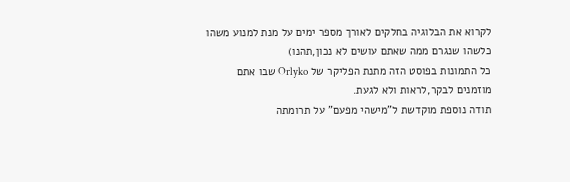לקרוא את הבלוגיה בחלקים לאורך מספר ימים על מנת למנוע משהו כלשהו שנגרם ממה שאתם עושים לא נכון,תהנו)
כל התמונות בפוסט הזה מתנת הפליקר של Orlyko שבו אתם מוזמנים לבקר,לראות ולא לגעת.
תודה נוספת מוקדשת ל"מישהי מפעם" על תרומתה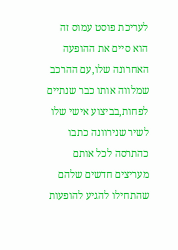לעריכת פוסט עמוס זה
הוא סיים את ההופעה האחרונה שלו,עם ההרכב שמלווה אותו כבר שנתיים לפחות,בביצוע אישי שלו לשיר שנירוונה כתבו כהתרסה לכל אותם מעריצים חדשים שלהם שהתחילו להגיע להופעות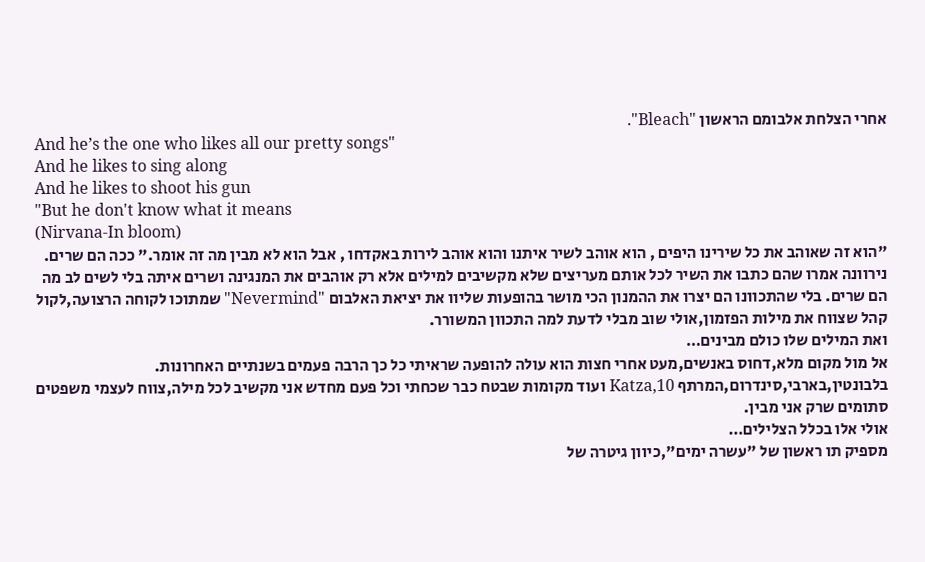אחרי הצלחת אלבומם הראשון "Bleach".
And he’s the one who likes all our pretty songs"
And he likes to sing along
And he likes to shoot his gun
"But he don't know what it means
(Nirvana-In bloom)
"הוא זה שאוהב את כל שירינו היפים , הוא אוהב לשיר איתנו והוא אוהב לירות באקדחו , אבל הוא לא מבין מה זה אומר." ככה הם שרים.
נירוונה אמרו שהם כתבו את השיר לכל אותם מעריצים שלא מקשיבים למילים אלא רק אוהבים את המנגינה ושרים איתה בלי לשים לב מה הם שרים. בלי שהתכוונו הם יצרו את ההמנון הכי מושר בהופעות שליוו את יציאת האלבום "Nevermind" שמתוכו לקוחה הרצועה,לקול קהל שצווח את מילות הפזמון,אולי שוב מבלי לדעת למה התכוון המשורר.
ואת המילים שלו כולם מבינים…
אל מול מקום מלא,דחוס באנשים,מעט אחרי חצות הוא עולה להופעה שראיתי כל כך הרבה פעמים בשנתיים האחרונות. בלבונטין,בארבי,סינדרום,המרתף 10,Katza ועוד מקומות שבטח כבר שכחתי וכל פעם מחדש אני מקשיב לכל מילה,צווח לעצמי משפטים סתומים שרק אני מבין.
אולי אלו בכלל הצלילים…
מספיק תו ראשון של "עשרה ימים",כיוון גיטרה של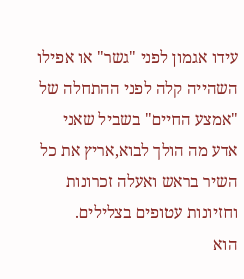עידו אגמון לפני "גשר" או אפילו השהייה קלה לפני ההתחלה של "אמצע החיים" בשביל שאני אדע מה הולך לבוא,אריץ את כל השיר בראש ואעלה זכרונות וחזיונות עטופים בצלילים.
הוא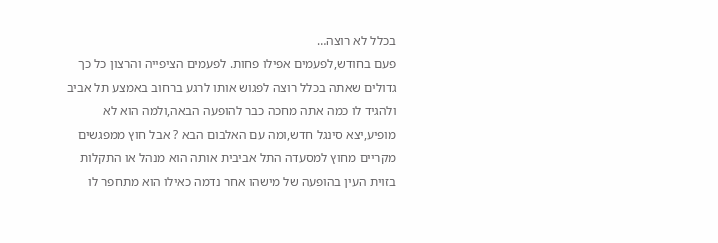בכלל לא רוצה…
פעם בחודש,לפעמים אפילו פחות. לפעמים הציפייה והרצון כל כך גדולים שאתה בכלל רוצה לפגוש אותו לרגע ברחוב באמצע תל אביב ולהגיד לו כמה אתה מחכה כבר להופעה הבאה,ולמה הוא לא מופיע,יצא סינגל חדש,ומה עם האלבום הבא ? אבל חוץ ממפגשים מקריים מחוץ למסעדה התל אביבית אותה הוא מנהל או התקלות בזוית העין בהופעה של מישהו אחר נדמה כאילו הוא מתחפר לו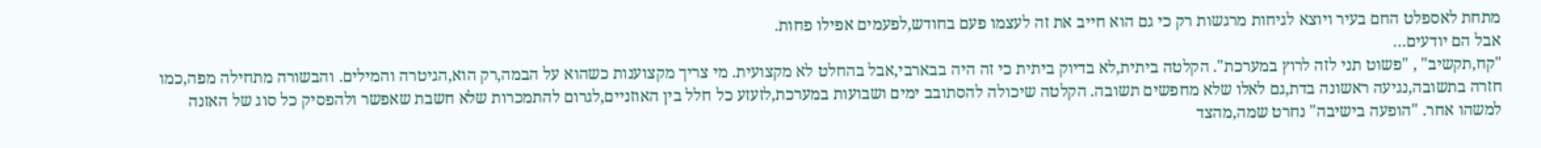מתחת לאספלט החם בעיר ויוצא לגיחות מרגשות רק כי גם הוא חייב את זה לעצמו פעם בחודש,לפעמים אפילו פחות.
אבל הם יודעים…
"קח,תקשיב" , "פשוט תני לזה לרוץ במערכת". הקלטה ביתית,לא בדיוק ביתית כי זה היה בבארבי,אבל בהחלט לא מקצועית. מי צריך מקצוענות כשהוא על הבמה,רק הוא,הגיטרה והמילים. והבשורה מתחילה מפה,כמו חזרה בתשובה,נגיעה ראשונה בדת,גם לאלו שלא מחפשים תשובה. הקלטה שיכולה להסתובב ימים ושבועות במערכת,לזעזע כל חלל בין האוזניים,לגרום להתמכרות שלא חשבת שאפשר ולהפסיק כל סוג של האזנה למשהו אחר. "הופעה בישיבה" נחרט שמה,מהצד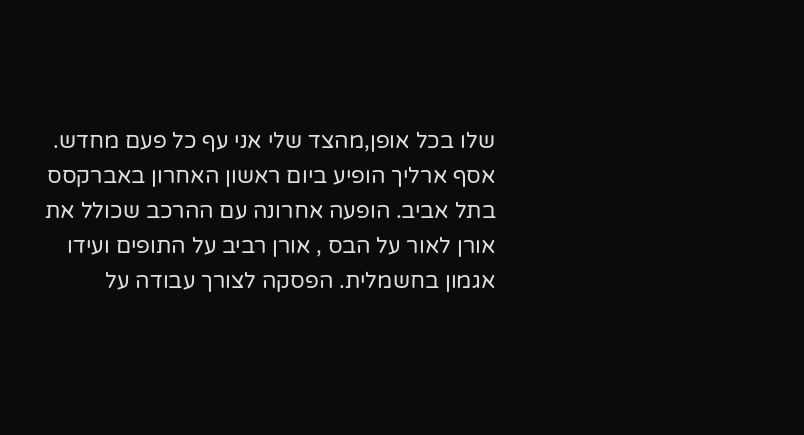שלו בכל אופן,מהצד שלי אני עף כל פעם מחדש.
אסף ארליך הופיע ביום ראשון האחרון באברקסס בתל אביב. הופעה אחרונה עם ההרכב שכולל את אורן לאור על הבס , אורן רביב על התופים ועידו אגמון בחשמלית. הפסקה לצורך עבודה על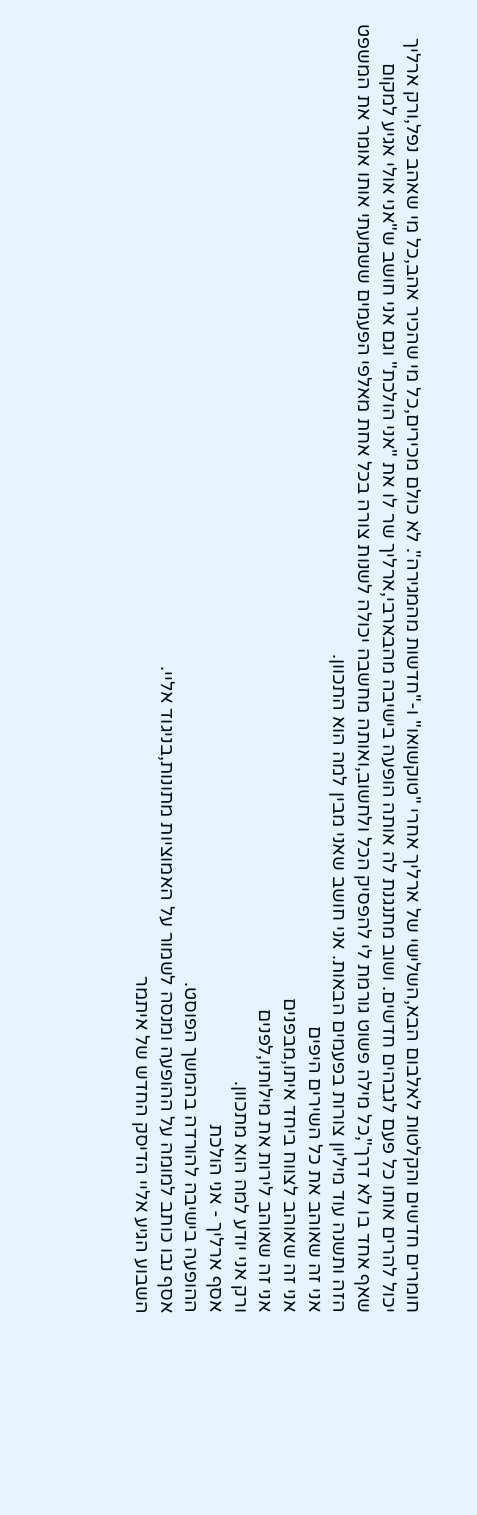חומרים חדשים והקלטות לאלבום הבא,השלישי של ארליך אחרי "טוקשואו" ו-"חדשות מהמגירה". לא כולם מכירים,כל מי שהכיר אהב,כל מי שאהב נפל,ורק ארליך יכול להרים אותו כל פעם לגבהים חדשים. ושוב מתנגנת לה אותה הופעה בישיבה מהבארבי,ארליך שר לו את "אני הולכת" וגם אני חושב ש"אני אולי אגיע למקום שאף אחד בו לא דרך",כל מילה פשוט גורמת לי להפסיק הכל ולחשוב,ואותה מחשבה יכולה לשנות צורה בכל אחת מאלפי הפעמים ששמעתי אותו אומר את המשפט הזה ותשנה עוד מיליון צורות בפעמים הבאות. אני חושב שאני מבין למה הוא התכוון.
אני זה שאוהב את כל השירים היפים
אני זה שאוהב לצווח ביחד איתו,מבפנים
אני זה שאוהב לירות את מילותיו,לפנים
ורק אני יודע למה הוא מתכוון.
אסף ארליך - אני הולכת
ההופעה בישיבה להורדה בהמשך הפוסט.
אסף נבו כותב למומה על ההופעה ומנסה לשמור על האמוציות מתונות,בניגוד אליי.
השבוע הגיע אליי הדיסק החדש של איתמר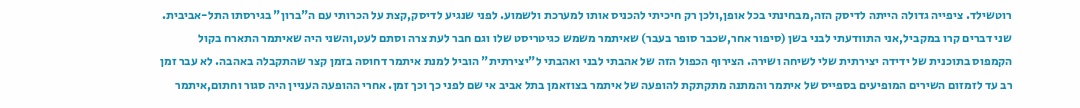רוטשילד. ציפייה גדולה הייתה לדיסק הזה,מבחינתי בכל אופן,ולכן רק חיכיתי להכניס אותו למערכת ולשמוע. לפני שנגיע לדיסק,קצת על הכרותי עם ה"ברון" בגירסתו התל-אביבית. שני דברים קרו במקביל,אני התוודעתי לבני בשן (סיפור אחר,שכבר סופר בעבר) שאיתמר משמש כגיטריסט שלו וגם חבר לעת צרה וסתם לעט,והשני היה שאיתמר התארח בקול הקמפוס בתוכנית של ידידה יצירתית שלי לשיחה ושירה. הצירוף הכפול הזה של אהבתי לבני ואהבתי ל"יצירתית" הוביל למנת איתמר דחוסה בזמן קצר שהתקבלה באהבה. לא עבר זמן רב עד לזמזום השירים המופיעים בספייס של איתמר והמתנה מתקתקת להופעה של איתמר בצוזאמן בתל אביב אי שם לפני כך וכך זמן. אחרי ההופעה העניין היה סגור וחתום,איתמר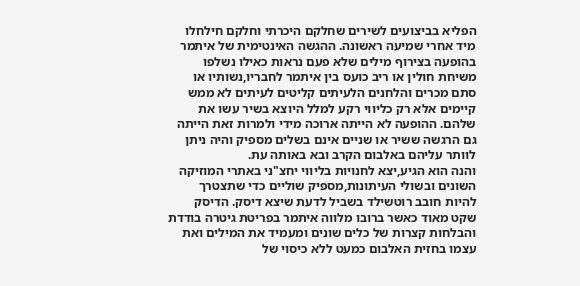הפליא בביצועים לשירים שחלקם היכרתי וחלקם חילחלו מיד אחרי שמיעה ראשונה. ההגשה האינטימית של איתמר בהופעה בצירוף מילים שלא פעם נראות כאילו נשלפו משיחת חולין או ריב כועס בין איתמר לחבריו,נשותיו או סתם מכרים והלחנים הלעיתים קליטים לעיתים לא ממש קיימים אלא רק כליווי רקע למלל היוצא בשיר עשו את שלהם. ההופעה לא הייתה ארוכה מידי ולמרות זאת הייתה גם הרגשה ששיר או שניים אינם בשלים מספיק והיה ניתן לוותר עליהם באלבום הקרב ובא באותה עת.
והנה הוא הגיע,יצא לחנויות בליווי יחצ"ני באתרי המוזיקה השונים ובשולי העיתונות,מספיק שוליים כדי שתצטרך להיות חובב רוטשילד בשביל לדעת שיצא דיסק. הדיסק שקט מאוד כאשר ברובו מלווה איתמר בפריטת גיטרה בודדת והבלחות קצרות של כלים שונים ומעמיד את המילים ואת עצמו בחזית האלבום כמעט ללא כיסוי של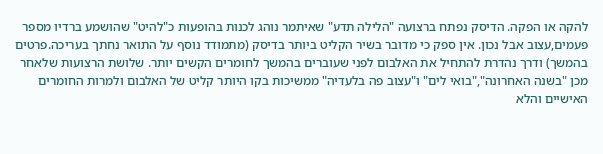להקה או הפקה. הדיסק נפתח ברצועה "הלילה תדע" שאיתמר נוהג לכנות בהופעות כ"להיט" שהושמע ברדיו מספר פעמים,עצוב אבל נכון. אין ספק כי מדובר בשיר הקליט ביותר בדיסק (מתמודד נוסף על התואר נחתך בעריכה.פרטים בהמשך) ודרך נהדרת להתחיל את האלבום לפני שעוברים בהמשך לחומרים הקשים יותר. שלושת הרצועות שלאחר מכן "בשנה האחרונה","בואי לים" ו"עצוב פה בלעדיה" ממשיכות בקו היותר קליט של האלבום ולמרות החומרים האישיים והלא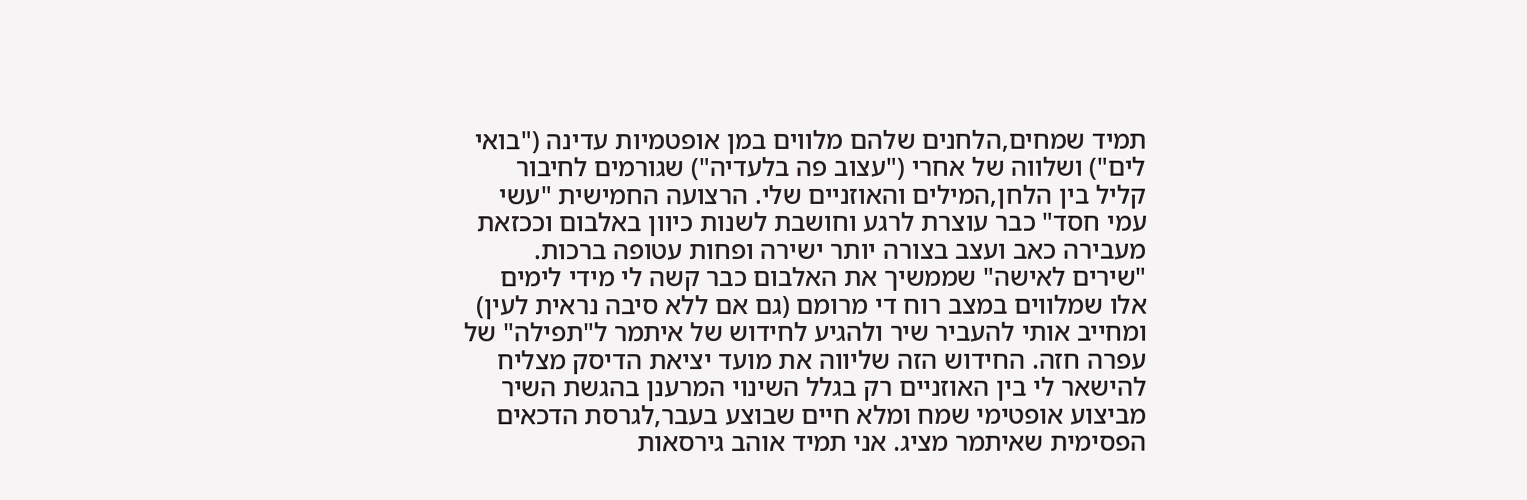תמיד שמחים,הלחנים שלהם מלווים במן אופטמיות עדינה ("בואי לים") ושלווה של אחרי ("עצוב פה בלעדיה") שגורמים לחיבור קליל בין הלחן,המילים והאוזניים שלי. הרצועה החמישית "עשי עמי חסד" כבר עוצרת לרגע וחושבת לשנות כיוון באלבום וככזאת מעבירה כאב ועצב בצורה יותר ישירה ופחות עטופה ברכות. "שירים לאישה" שממשיך את האלבום כבר קשה לי מידי לימים אלו שמלווים במצב רוח די מרומם (גם אם ללא סיבה נראית לעין) ומחייב אותי להעביר שיר ולהגיע לחידוש של איתמר ל"תפילה" של עפרה חזה. החידוש הזה שליווה את מועד יציאת הדיסק מצליח להישאר לי בין האוזניים רק בגלל השינוי המרענן בהגשת השיר מביצוע אופטימי שמח ומלא חיים שבוצע בעבר,לגרסת הדכאים הפסימית שאיתמר מציג. אני תמיד אוהב גירסאות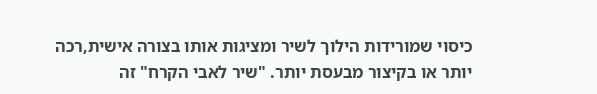כיסוי שמורידות הילוך לשיר ומציגות אותו בצורה אישית,רכה יותר או בקיצור מבעסת יותר. "שיר לאבי הקרח" זה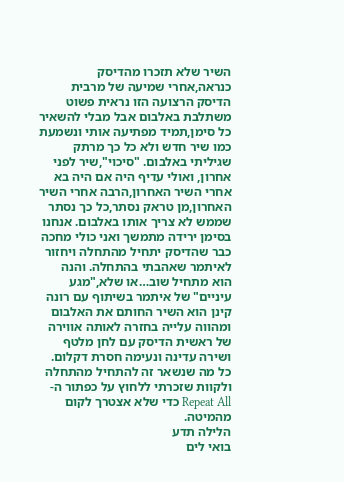השיר שלא תזכרו מהדיסק כנראה,אחרי שמיעה של מרבית הדיסק הרצועה הזו נראית פשוט משתלבת באלבום אבל מבלי להשאיר כל סימן,תמיד מפתיעה אותי ונשמעת כמו שיר חדש ולא כל כך מרתק שגיליתי באלבום. "סיכוי",שיר לפני אחרון, ואולי עדיף היה אם היה בא אחרי השיר האחרון,הרבה אחרי השיר האחרון,מן טראק נסתר,כל כך נסתר שממש לא צריך אותו באלבום. אנחנו בסימן ירידה מתמשך ואני כולי מחכה כבר שהדיסק יתחיל מהתחלה ויחזור לאיתמר שאהבתי בהתחלה. והנה הוא מתחיל שוב…או שלא,"מגע עיניים" של איתמר בשיתוף עם רונה קינן הוא השיר החותם את האלבום ומהווה עלייה בחזרה לאותה אווירה של ראשית הדיסק עם לחן מלטף ושירה עדינה ונעימה חסרת דקלום. כל מה שנשאר זה להתחיל מהתחלה ולקוות שזכרתי ללחוץ על כפתור ה-Repeat All כדי שלא אצטרך לקום מהמיטה.
הלילה תדע
בואי לים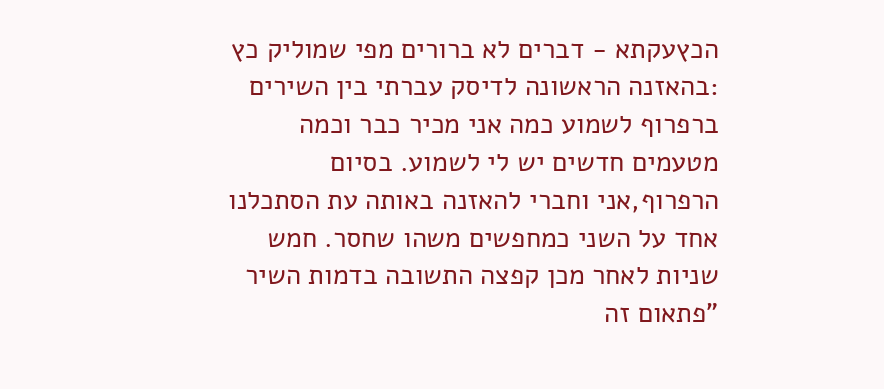הכץעקתא - דברים לא ברורים מפי שמוליק כץ :בהאזנה הראשונה לדיסק עברתי בין השירים ברפרוף לשמוע כמה אני מכיר כבר וכמה מטעמים חדשים יש לי לשמוע. בסיום הרפרוף,אני וחברי להאזנה באותה עת הסתכלנו אחד על השני כמחפשים משהו שחסר. חמש שניות לאחר מכן קפצה התשובה בדמות השיר "פתאום זה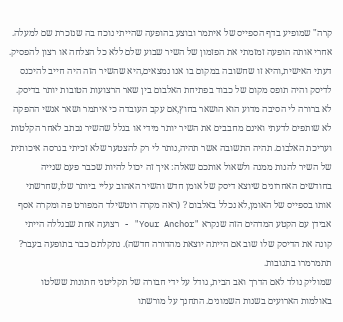קרה" שמופיע בדף הספייס של איתמר ובוצע בהופעה שהייתי נוכח בה שנזכרת שם למעלה. אחרי אותה הופעה זמזמתי את הפזמון של השיר שבוע שלם ללא כל הצלחה או רצון להפסיק. דעתי האישית,והיא זו שחשובה במקום בו אנו נמצאים,היא שהשיר הזה היה חייב להיכנס לדיסק והיה תופס מקום של כבוד בפתיחת האלבום בין שאר הרצועות הטובות יותר בדיסק. לא ברורה לי הסיבה מדוע הוא הושאר בחוץ,אם עקב העובדה כי איתמר ושאר אנשי ההפקה לא שותפים לדעתי ואינם מחבבים את השיר יותר מידי או בגלל שהשיר נכתב לאחר הקלטות ועריכת האלבום. תהיה התשובה אשר תהיה,נותר לי רק להצטער שלא זכיתי בגרסה איכותית של השיר להנות ממנה ולשאול אותכם שאלה: איך זה יכול להיות שכבר פעם שנייה בחודשים האחרונים שיוצא דיסק של אומן חדש והשיר האהוב עליי ביותר שלו,שחרשתי אותו בספייס של האומן,לא נכלל באלבום ? (ראה מקרה רוטשילד המפורט פה ומקרה אסף אבידן עם הקטע המדהים הזה שנקרא "Your Anchor" - רצועה אחת שבגללה הייתי קונה את הדיסק שלו שוב אם הייתה יוצאת מהדורה חדשה). נתקלתם כבר בתופעה בעבר? תתמרמרו בתגובות.
שמוליק נולד לאם הדרך ואב הבית, גודל על ידי חבורה של תקליטני חתונות ששלטו
באולמות הארועים בשנות השמונים. התחנך על מורשתו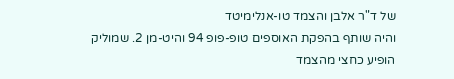של ד"ר אלבן והצמד טו-אנלימיטד
והיה שותף בהפקת האוספים טופ-פופ 94 והיט-מן 2. שמוליק הופיע כחצי מהצמד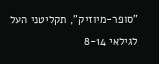"סופר-מיוזיק", תקליטני העל לגילאי 8-14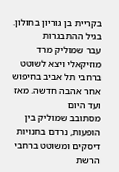בקריית בן גוריון בחולון. בגיל ההתבגרות
עבר שמוליק מרד מוזיקאלי ויצא לשוטט ברחבי תל אביב בחיפוש אחר אהבה חדשה. מאז ועד היום
מסתובב שמוליק בין הופעות, נרדם בחנויות דיסקים ומשוטט ברחבי הרשת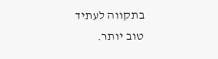בתקווה לעתיד
טוב יותר.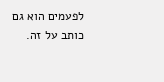לפעמים הוא גם כותב על זה.